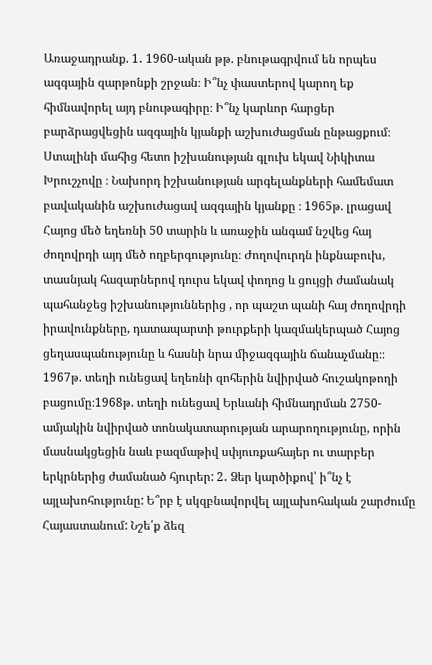Առաջադրանք. 1․ 1960-ական թթ. բնութագրվում են որպես ազգային զարթոնքի շրջան։ Ի՞նչ փաստերով կարող եք հիմնավորել այդ բնութագիրը։ Ի՞նչ կարևոր հարցեր բարձրացվեցին ազգային կյանքի աշխուժացման ընթացքում։ Ստալինի մահից հետո իշխանության գլուխ եկավ Նիկիտա Խրուշչովը ։ Նախորդ իշխանության արգելանքների համեմատ բավականին աշխուժացավ ազգային կյանքը ։ 1965թ. լրացավ Հայոց մեծ եղեռնի 50 տարին և առաջին անգամ նշվեց հայ ժողովրդի այդ մեծ ողբերգությունը։ Ժողովուրդն ինքնաբուխ, տասնյակ հազարներով դուրս եկավ փողոց և ցույցի ժամանակ պահանջեց իշխանություններից , որ պաշտ պանի հայ ժողովրդի իրավունքները, դատապարտի թուրքերի կազմակերպած Հայոց ցեղասպանությունը և հասնի նրա միջազգային ճանաչմանը։։ 1967թ. տեղի ունեցավ եղեռնի զոհերին նվիրված հուշակոթողի բացումը։1968թ. տեղի ունեցավ Երևանի հիմնադրման 2750-ամյակին նվիրված տոնակատարության արարողությունը, որին մասնակցեցին նաև բազմաթիվ սփյուռքահայեր ու տարբեր երկրներից ժամանած հյուրեր: 2․ Ձեր կարծիքով՝ ի՞նչ է այլախոհությունը: Ե՞րբ է սկզբնավորվել այլախոհական շարժումը Հայաստանում: Նշե՛ք ձեզ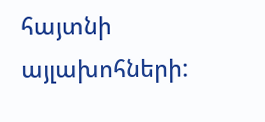հայտնի այլախոհների: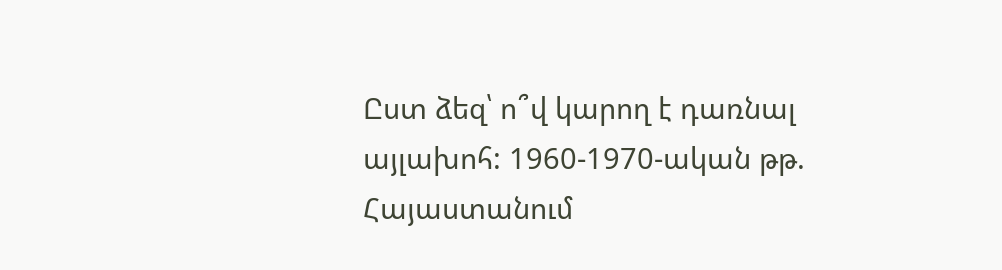Ըստ ձեզ՝ ո՞վ կարող է դառնալ այլախոհ: 1960-1970-ական թթ. Հայաստանում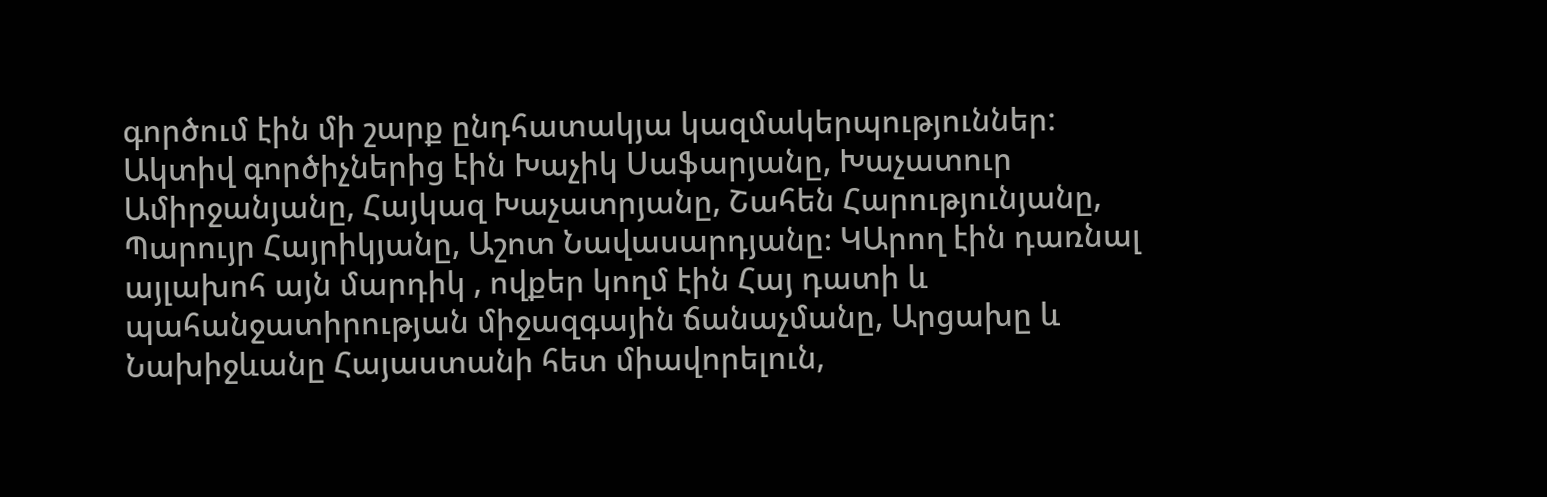գործում էին մի շարք ընդհատակյա կազմակերպություններ: Ակտիվ գործիչներից էին Խաչիկ Սաֆարյանը, Խաչատուր Ամիրջանյանը, Հայկազ Խաչատրյանը, Շահեն Հարությունյանը, Պարույր Հայրիկյանը, Աշոտ Նավասարդյանը։ ԿԱրող էին դառնալ այլախոհ այն մարդիկ , ովքեր կողմ էին Հայ դատի և պահանջատիրության միջազգային ճանաչմանը, Արցախը և Նախիջևանը Հայաստանի հետ միավորելուն,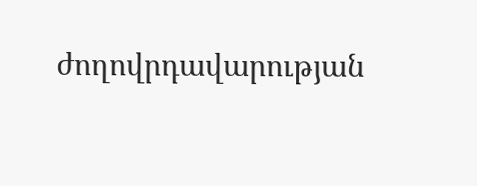ժողովրդավարության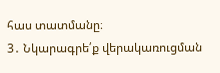հաս տատմանը։
3․ Նկարագրե՛ք վերակառուցման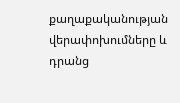քաղաքականության վերափոխումները և դրանց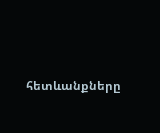հետևանքները